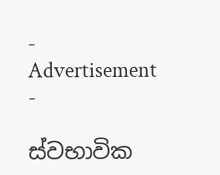- Advertisement -

ස්වභාවික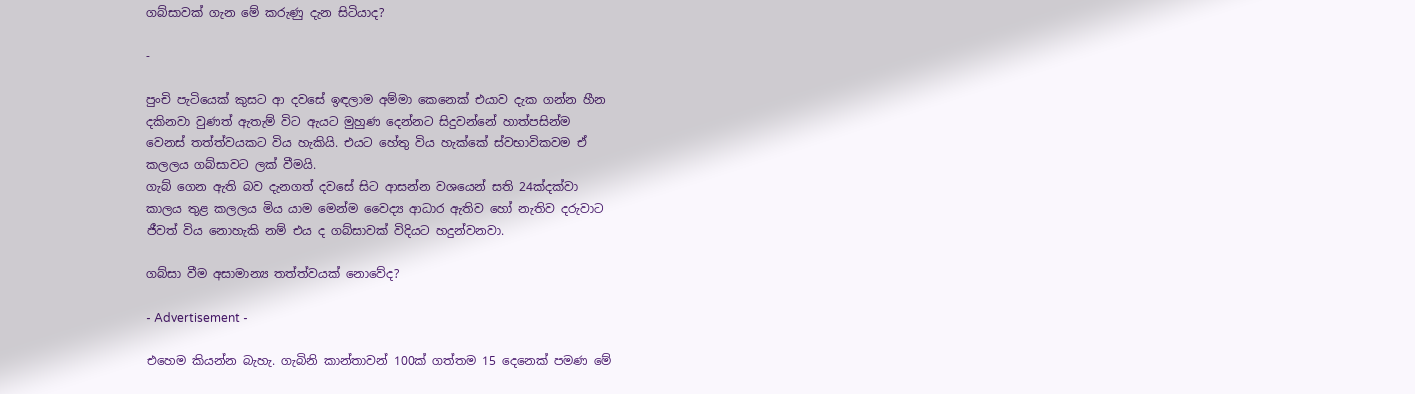ගබ්සාවක් ගැන මේ කරුණු දැන සිටියාද?

-

පුංචි පැටියෙක් කුසට ආ දවසේ ඉඳලාම අම්මා කෙනෙක් එයාව දැක ගන්න හීන
දකිනවා වුණත් ඇතැම් විට ඇයට මුහුණ දෙන්නට සිදුවන්නේ හාත්පසින්ම
වෙනස් තත්ත්වයකට විය හැකියි. එයට හේතු විය හැක්කේ ස්වභාවිකවම ඒ
කලලය ගබ්සාවට ලක් වීමයි.
ගැබ් ගෙන ඇති බව දැනගත් දවසේ සිට ආසන්න වශයෙන් සති 24ක්දක්වා
කාලය තුළ කලලය මිය යාම මෙන්ම වෛද්‍ය ආධාර ඇතිව හෝ නැතිව දරුවාට
ජීවත් විය නොහැකි නම් එය ද ගබ්සාවක් විදියට හදුන්වනවා.

ගබ්සා වීම අසාමාන්‍ය තත්ත්වයක් නොවේද?

- Advertisement -

එහෙම කියන්න බැහැ. ගැබිනි කාන්තාවන් 100ක් ගත්තම 15 දෙනෙක් පමණ මේ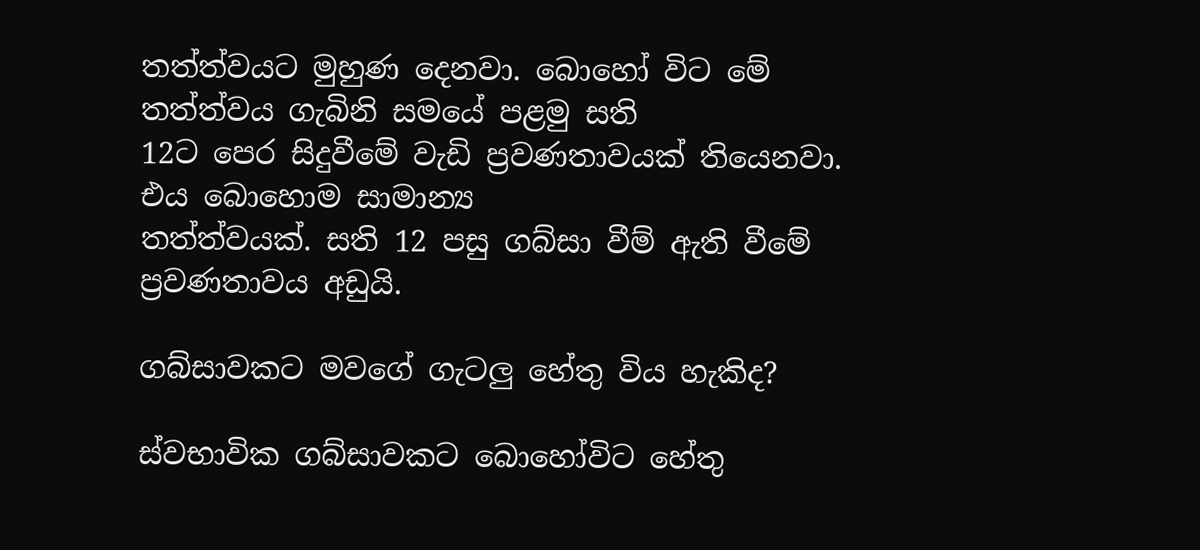තත්ත්වයට මුහුණ දෙනවා. බොහෝ විට මේ තත්ත්වය ගැබිනි සමයේ පළමු සති
12ට පෙර සිදුවීමේ වැඩි ප්‍රවණතාවයක් තියෙනවා. එය බොහොම සාමාන්‍ය
තත්ත්වයක්. සති 12 පසු ගබ්සා වීම් ඇති වීමේ ප්‍රවණතාවය අඩුයි.

ගබ්සාවකට මව‍ගේ ගැටලු හේතු විය හැකිද?

ස්වභාවික ගබ්සාවකට බොහෝවිට හේතු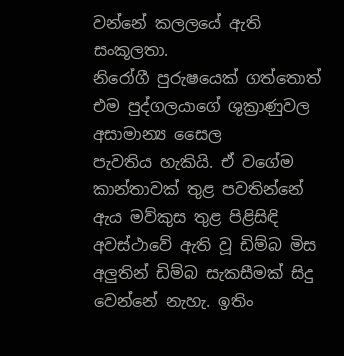වන්නේ කලලයේ ඇති සංකූලතා.
නිරෝගී පුරුෂයෙක් ගත්තොත් එම පුද්ගලයාගේ ශුක්‍රාණුවල අසාමාන්‍ය සෛල
පැවතිය හැකියි. ඒ වගේම කාන්තාවක් තුළ පවතින්නේ ඇය මව්කුස තුළ පිළිසිඳි
අවස්ථාවේ ඇති වූ ඩිම්බ මිස අලුතින් ඩිම්බ සැකසීමක් සිදු වෙන්නේ නැහැ. ඉතිං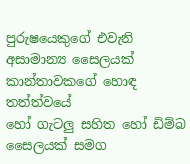පුරුෂයෙකුගේ එවැනි අසාමාන්‍ය සෛලයක් කාන්තාව‍කගේ හොඳ තත්ත්වයේ
හෝ ගැටලු සහිත හෝ ඩිම්බ සෛලයක් සමග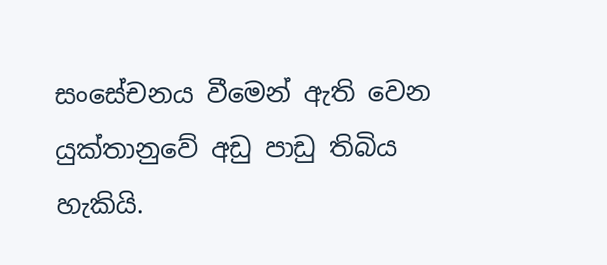සංසේචනය වීමෙන් ඇති වෙන
යුක්තානුවේ අඩු පාඩු තිබිය හැකියි.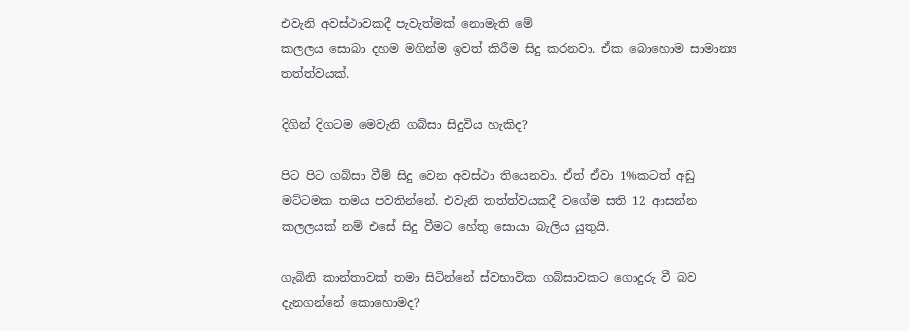එවැනි අවස්ථාවකදී පැවැත්මක් නොමැති මේ
කලලය සොබා දහම මගින්ම ඉවත් කිරීම සිදු කරනවා. ඒක බොහොම සාමාන්‍ය
තත්ත්වයක්.

දිගින් දිගටම මෙවැනි ගබ්සා සිදුවිය හැකිද?

පිට පිට ගබ්සා වීම් සිදු වෙන අවස්ථා තියෙනවා. ඒත් ඒවා 1%කටත් අඩු
මට්ටමක තමය පවති‍න්නේ. එවැනි තත්ත්වයකදී වගේම සති 12 ආසන්න
කලලයක් නම් එසේ සිදු වීමට හේතු සොයා බැලිය යුතුයි.

ගැබිනි කාන්තාවක් තමා සිටින්නේ ස්වභාවික ගබ්සාවකට ගොදුරු වී බව
දැනගන්නේ කොහොමද?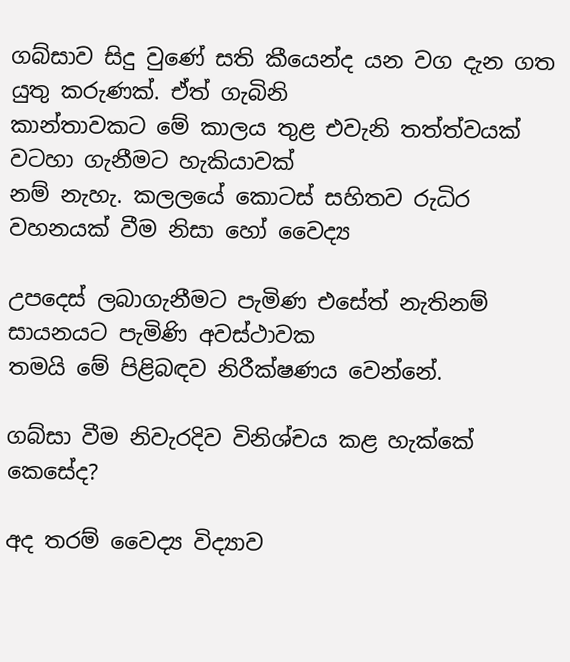ගබ්සාව සිදු වුණේ සති කීයෙන්ද යන වග දැන ගත යුතු කරුණක්. ඒත් ගැබිනි
කාන්තාවකට මේ කාලය තුළ එවැනි තත්ත්වයක් වටහා ගැනීමට හැකියාවක්
නම් නැහැ. කලලයේ කොටස් සහිතව රුධිර වහනයක් වීම නිසා හෝ වෛද්‍ය

උපදෙස් ලබාගැනීමට පැමිණ එසේත් නැතිනම් සායනයට පැමිණි අවස්ථාවක
තමයි මේ පිළිබඳව නිරීක්ෂණය වෙන්නේ.

ගබ්සා වීම නිවැරදිව විනිශ්චය කළ හැක්කේ කෙසේද?

අද තරම් වෛද්‍ය විද්‍යාව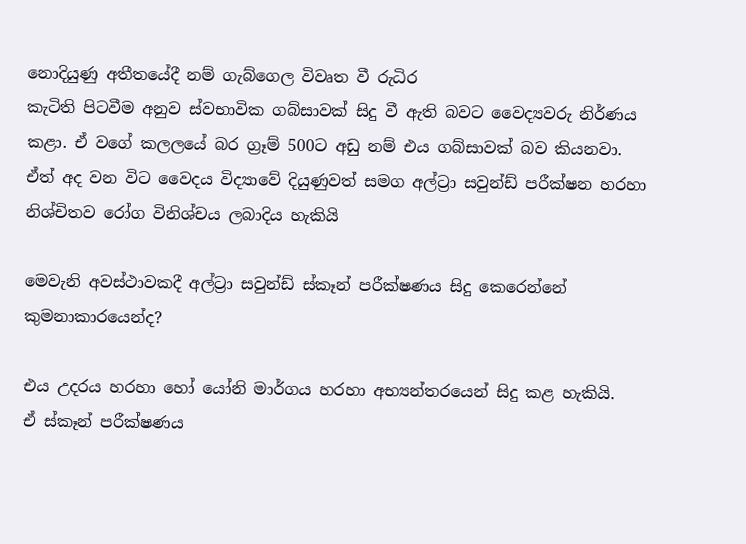නොදියුණු අතීතයේදී නම් ගැබ්ගෙල විවෘත වී රුධිර
කැටිති පිටවීම අනුව ස්වභාවික ගබ්සාවක් සිදු වී ඇති බවට වෛද්‍යවරු නිර්ණය
කළා. ඒ වගේ කලලයේ බර ග්‍රෑම් 500ට අඩු නම් එය ගබ්සාවක් බව කියනවා.
ඒත් අද වන විට වෛදය විද්‍යාවේ දියුණුවත් සමග අල්ට්‍රා සවුන්ඩ් පරීක්ෂන හරහා
නිශ්චිතව රෝග විනිශ්චය ලබාදිය හැකියි

මෙවැනි අවස්ථාවකදී අල්ට්‍රා සවුන්ඩ් ස්කෑන් පරීක්ෂණය සිදු කෙරෙන්නේ
කුමනාකාරයෙන්ද?

එය උදරය හරහා හෝ යෝනි මාර්ගය හරහා අභ්‍යන්තරයෙන් සිදු කළ හැකියි.
ඒ ස්කෑන් පරීක්ෂණය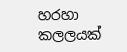හරහා කලලයක්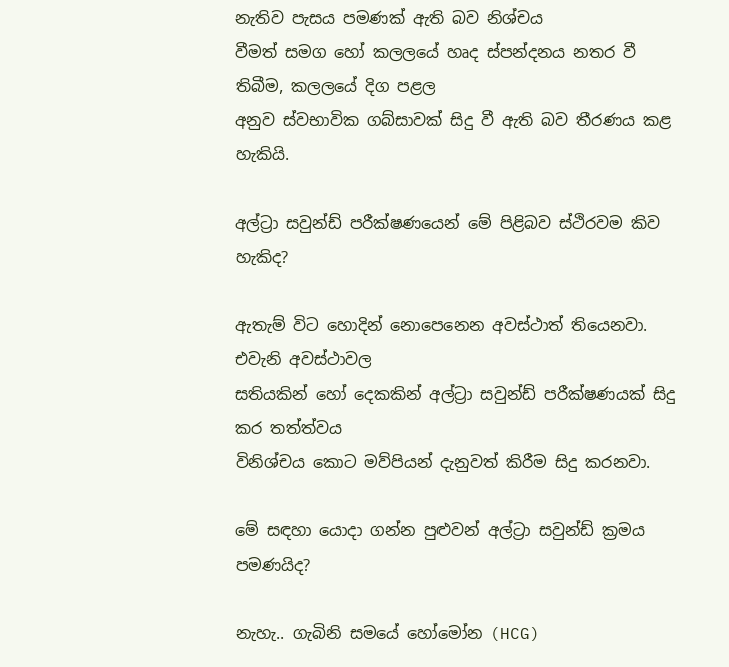නැතිව පැසය පමණක් ඇති බව නිශ්චය
වීමත් සමග හෝ කලලයේ හෘද ස්පන්දනය නතර වී තිබීම, කලලයේ දිග පළල
අනුව ස්වභාවික ගබ්සාවක් සිදු වී ඇති බව තීරණය කළ හැකියි.

අල්ට්‍රා සවුන්ඩ් පරීක්ෂණයෙන් මේ පිළිබව ස්ථිරවම කිව හැකිද?

ඇතැම් විට හොදින් නොපෙනෙන අවස්ථාත් තියෙනවා. එවැනි අවස්ථාවල
සතියකින් හෝ දෙකකින් අල්ට්‍රා සවුන්ඩ් පරීක්ෂණයක් සිදු කර තත්ත්වය
විනිශ්චය කොට මව්පියන් දැනුවත් කිරීම සිදු කරනවා.

මේ සඳහා යොදා ගන්න පුළුවන් අල්ට්‍රා සවුන්ඩ් ක්‍රමය පමණයිද?

නැහැ.. ගැබිනි සමයේ හෝමෝන (HCG)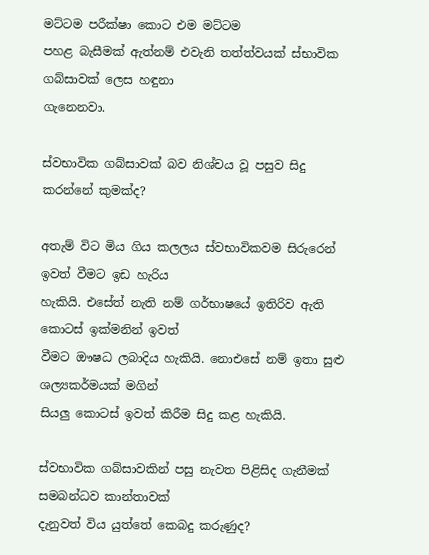මට්ටම පරීක්ෂා කොට එම මට්ටම
පහළ බැසීමක් ඇත්නම් එවැනි තත්ත්වයක් ස්භාවික ගබ්සාවක් ලෙස හඳුනා
ගැනෙනවා.

ස්වභාවික ගබ්සාවක් බව නිශ්චය වූ පසුව සිදු කරන්නේ කුමක්ද?

අතැම් විට මිය ගිය කලලය ස්වභාවිකවම සිරුරෙන් ඉවත් වීමට ඉඩ හැරිය
හැකියි. එසේත් නැති නම් ගර්භාෂයේ ඉතිරිව ඇති කොටස් ඉක්මනින් ඉවත්
වීමට ඖෂධ ලබාදිය හැකියි. නොඑසේ නම් ඉතා සුළු ශල්‍යකර්මයක් මගින්
සියලු කොටස් ඉවත් කිරීම සිදු කළ හැකියි.

ස්වභාවික ගබ්සාවකින් පසු නැවත පිළිසිද ගැනීමක් සමබන්ධව කාන්තාවක්
දැනුවත් විය යුත්තේ කෙබදු කරුණුද?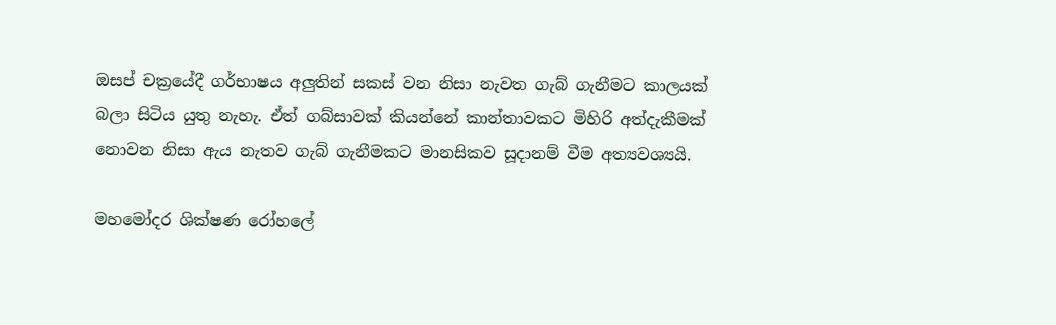ඔසප් චක්‍රයේදී ගර්භාෂය අලුතින් සකස් වන නිසා නැවත ගැබ් ගැනීමට කාලයක්
බලා සිටිය යුතු නැහැ. ඒත් ගබ්සාවක් කියන්නේ කාන්තාවකට මිහිරි අත්දැකීමක්
නොවන නිසා ඇය නැතව ගැබ් ගැනීමකට මානසිකව සූදානම් වීම අත්‍යවශ්‍යයි.

මහමෝදර ශික්ෂණ රෝහලේ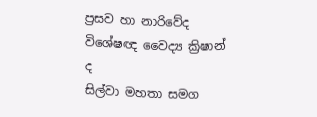ප්‍රසව හා නාරි‍වේද විශේෂඥ වෛද්‍ය ක්‍රිෂාන් ද
සිල්වා මහතා සමග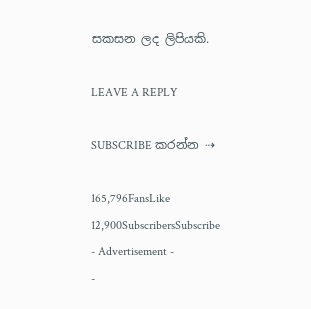සකසන ලද ලිපියකි.

LEAVE A REPLY

SUBSCRIBE කරන්න ⇢

165,796FansLike
12,900SubscribersSubscribe
- Advertisement -
-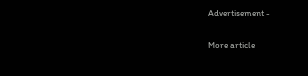Advertisement -

More article